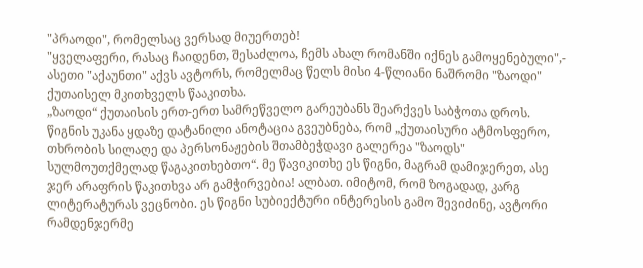"პრაოდი", რომელსაც ვერსად მიუერთებ!
"ყველაფერი, რასაც ჩაიდენთ, შესაძლოა, ჩემს ახალ რომანში იქნეს გამოყენებული",- ასეთი "აქაუნთი" აქვს ავტორს, რომელმაც წელს მისი 4-წლიანი ნაშრომი "ზაოდი" ქუთაისელ მკითხველს წააკითხა.
„ზაოდი“ ქუთაისის ერთ-ერთ სამრეწველო გარეუბანს შეარქვეს საბჭოთა დროს. წიგნის უკანა ყდაზე დატანილი ანოტაცია გვეუბნება, რომ „ქუთაისური ატმოსფერო, თხრობის სილაღე და პერსონაჟების შთამბეჭდავი გალერეა "ზაოდს" სულმოუთქმელად წაგაკითხებთო“. მე წავიკითხე ეს წიგნი, მაგრამ დამიჯერეთ, ასე ჯერ არაფრის წაკითხვა არ გამჭირვებია! ალბათ. იმიტომ, რომ ზოგადად, კარგ ლიტერატურას ვეცნობი. ეს წიგნი სუბიექტური ინტერესის გამო შევიძინე, ავტორი რამდენჯერმე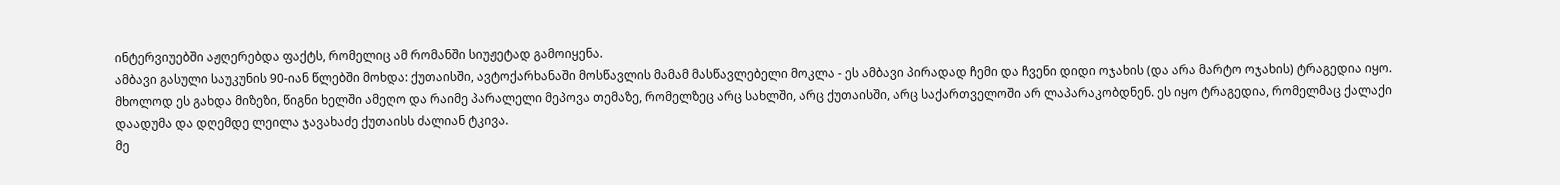ინტერვიუებში აჟღერებდა ფაქტს, რომელიც ამ რომანში სიუჟეტად გამოიყენა.
ამბავი გასული საუკუნის 90-იან წლებში მოხდა: ქუთაისში, ავტოქარხანაში მოსწავლის მამამ მასწავლებელი მოკლა - ეს ამბავი პირადად ჩემი და ჩვენი დიდი ოჯახის (და არა მარტო ოჯახის) ტრაგედია იყო.
მხოლოდ ეს გახდა მიზეზი, წიგნი ხელში ამეღო და რაიმე პარალელი მეპოვა თემაზე, რომელზეც არც სახლში, არც ქუთაისში, არც საქართველოში არ ლაპარაკობდნენ. ეს იყო ტრაგედია, რომელმაც ქალაქი დაადუმა და დღემდე ლეილა ჯავახაძე ქუთაისს ძალიან ტკივა.
მე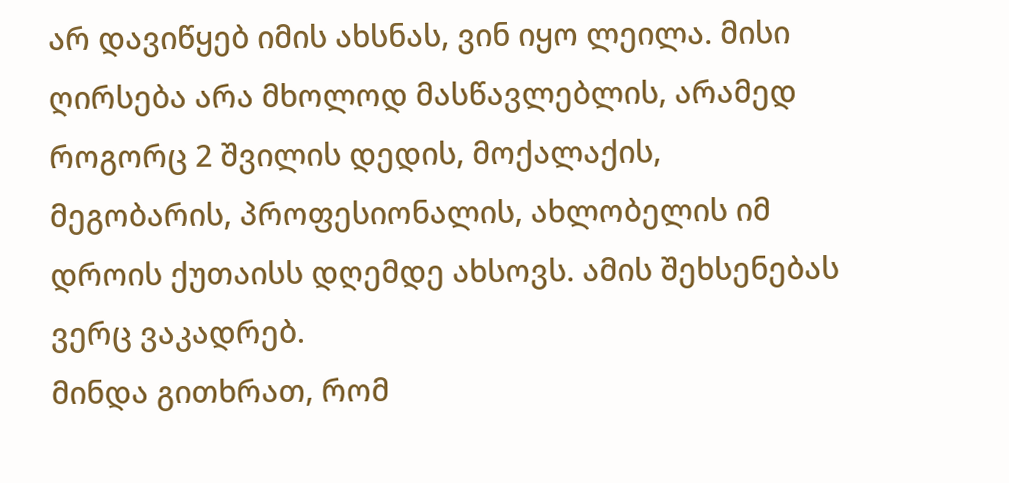არ დავიწყებ იმის ახსნას, ვინ იყო ლეილა. მისი ღირსება არა მხოლოდ მასწავლებლის, არამედ როგორც 2 შვილის დედის, მოქალაქის, მეგობარის, პროფესიონალის, ახლობელის იმ დროის ქუთაისს დღემდე ახსოვს. ამის შეხსენებას ვერც ვაკადრებ.
მინდა გითხრათ, რომ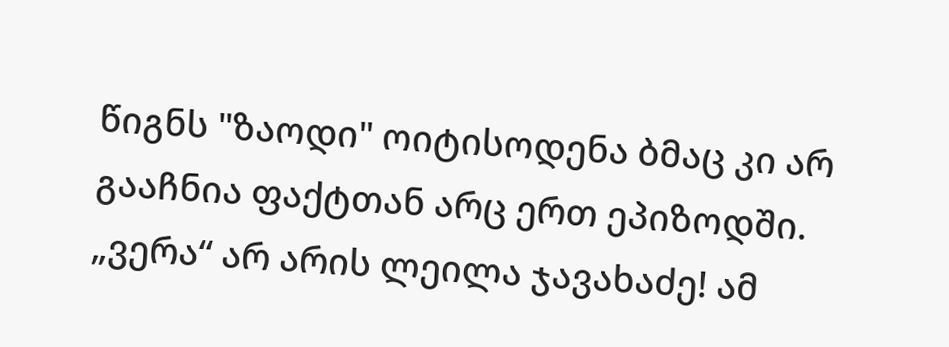წიგნს "ზაოდი" ოიტისოდენა ბმაც კი არ გააჩნია ფაქტთან არც ერთ ეპიზოდში. „ვერა“ არ არის ლეილა ჯავახაძე! ამ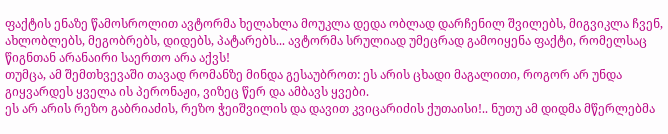ფაქტის ენაზე წამოსროლით ავტორმა ხელახლა მოუკლა დედა ობლად დარჩენილ შვილებს, მიგვიკლა ჩვენ, ახლობლებს, მეგობრებს, დიდებს, პატარებს... ავტორმა სრულიად უმეცრად გამოიყენა ფაქტი, რომელსაც წიგნთან არანაირი საერთო არა აქვს!
თუმცა, ამ შემთხვევაში თავად რომანზე მინდა გესაუბროთ: ეს არის ცხადი მაგალითი, როგორ არ უნდა გიყვარდეს ყველა ის პერონაჟი, ვიზეც წერ და ამბავს ყვები.
ეს არ არის რეზო გაბრიაძის, რეზო ჭეიშვილის და დავით კვიცარიძის ქუთაისი!.. ნუთუ ამ დიდმა მწერლებმა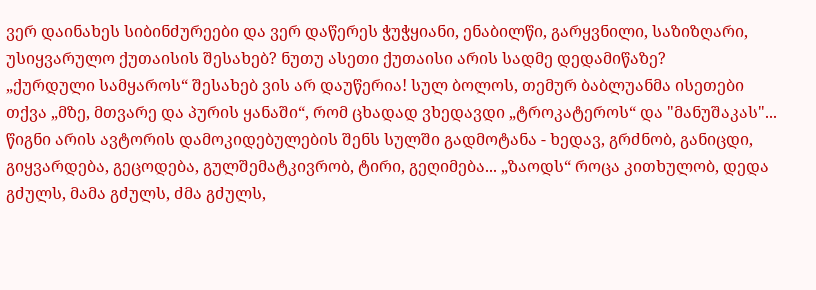ვერ დაინახეს სიბინძურეები და ვერ დაწერეს ჭუჭყიანი, ენაბილწი, გარყვნილი, საზიზღარი, უსიყვარულო ქუთაისის შესახებ? ნუთუ ასეთი ქუთაისი არის სადმე დედამიწაზე?
„ქურდული სამყაროს“ შესახებ ვის არ დაუწერია! სულ ბოლოს, თემურ ბაბლუანმა ისეთები თქვა „მზე, მთვარე და პურის ყანაში“, რომ ცხადად ვხედავდი „ტროკატეროს“ და "მანუშაკას"... წიგნი არის ავტორის დამოკიდებულების შენს სულში გადმოტანა - ხედავ, გრძნობ, განიცდი, გიყვარდება, გეცოდება, გულშემატკივრობ, ტირი, გეღიმება... „ზაოდს“ როცა კითხულობ, დედა გძულს, მამა გძულს, ძმა გძულს,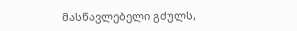მასწავლებელი გძულს,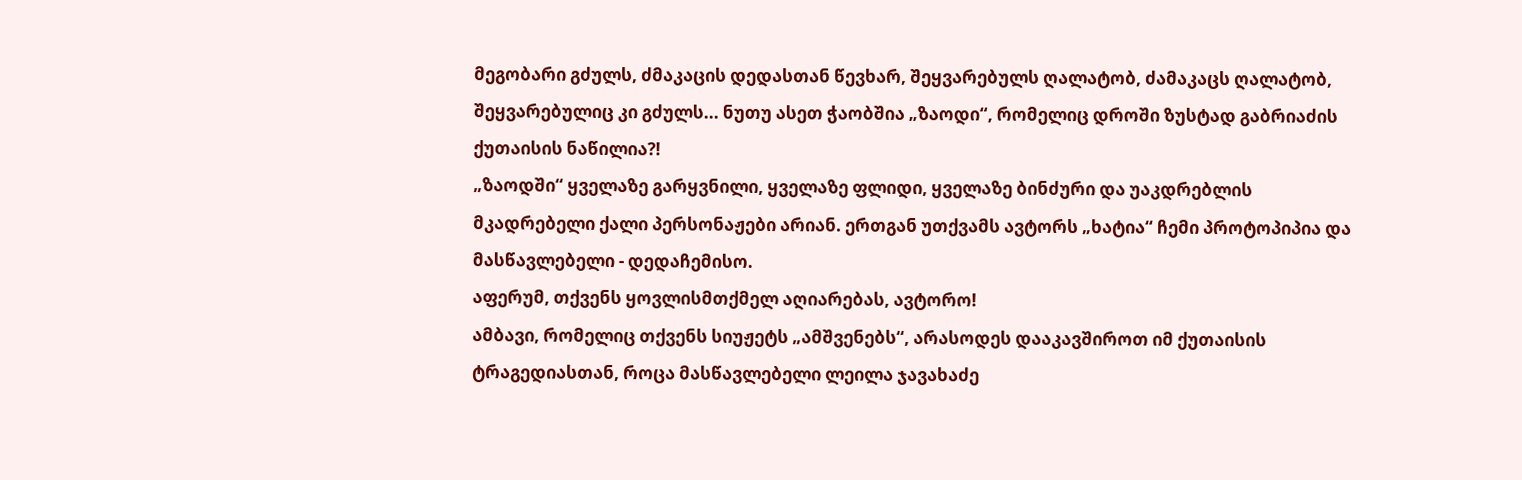მეგობარი გძულს, ძმაკაცის დედასთან წევხარ, შეყვარებულს ღალატობ, ძამაკაცს ღალატობ, შეყვარებულიც კი გძულს... ნუთუ ასეთ ჭაობშია „ზაოდი“, რომელიც დროში ზუსტად გაბრიაძის ქუთაისის ნაწილია?!
„ზაოდში“ ყველაზე გარყვნილი, ყველაზე ფლიდი, ყველაზე ბინძური და უაკდრებლის მკადრებელი ქალი პერსონაჟები არიან. ერთგან უთქვამს ავტორს „ხატია“ ჩემი პროტოპიპია და მასწავლებელი - დედაჩემისო.
აფერუმ, თქვენს ყოვლისმთქმელ აღიარებას, ავტორო!
ამბავი, რომელიც თქვენს სიუჟეტს „ამშვენებს“, არასოდეს დააკავშიროთ იმ ქუთაისის ტრაგედიასთან, როცა მასწავლებელი ლეილა ჯავახაძე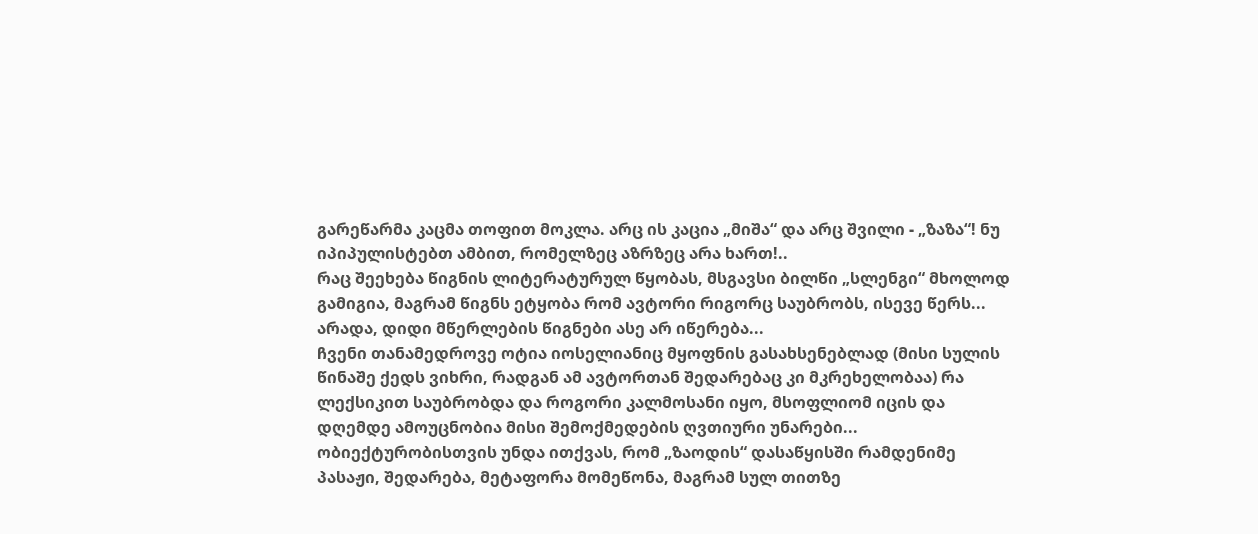გარეწარმა კაცმა თოფით მოკლა. არც ის კაცია „მიშა“ და არც შვილი - „ზაზა“! ნუ იპიპულისტებთ ამბით, რომელზეც აზრზეც არა ხართ!..
რაც შეეხება წიგნის ლიტერატურულ წყობას, მსგავსი ბილწი „სლენგი“ მხოლოდ გამიგია, მაგრამ წიგნს ეტყობა რომ ავტორი რიგორც საუბრობს, ისევე წერს... არადა, დიდი მწერლების წიგნები ასე არ იწერება...
ჩვენი თანამედროვე ოტია იოსელიანიც მყოფნის გასახსენებლად (მისი სულის წინაშე ქედს ვიხრი, რადგან ამ ავტორთან შედარებაც კი მკრეხელობაა) რა ლექსიკით საუბრობდა და როგორი კალმოსანი იყო, მსოფლიომ იცის და დღემდე ამოუცნობია მისი შემოქმედების ღვთიური უნარები...
ობიექტურობისთვის უნდა ითქვას, რომ „ზაოდის“ დასაწყისში რამდენიმე პასაჟი, შედარება, მეტაფორა მომეწონა, მაგრამ სულ თითზე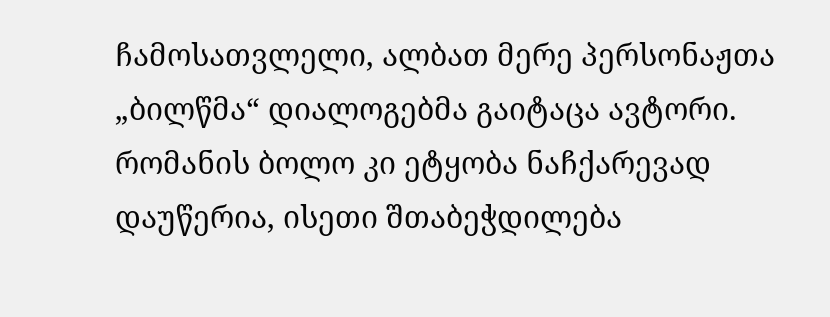ჩამოსათვლელი, ალბათ მერე პერსონაჟთა „ბილწმა“ დიალოგებმა გაიტაცა ავტორი. რომანის ბოლო კი ეტყობა ნაჩქარევად დაუწერია, ისეთი შთაბეჭდილება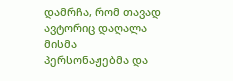დამრჩა, რომ თავად ავტორიც დაღალა მისმა პერსონაჟებმა და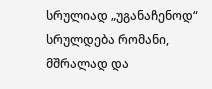სრულიად „უგანაჩენოდ“ სრულდება რომანი, მშრალად და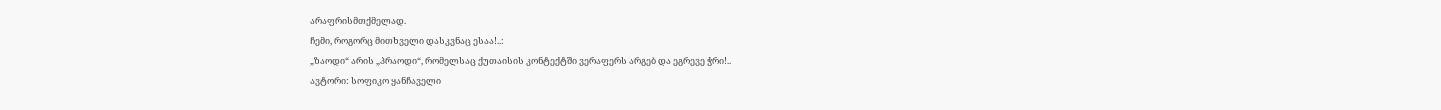არაფრისმთქმელად.
ჩემი, როგორც მითხველი დასკვნაც ესაა!..:
„ზაოდი“ არის „პრაოდი“, რომელსაც ქუთაისის კონტექტში ვერაფერს არგებ და ეგრევე ჭრი!..
ავტორი: სოფიკო ყანჩაველი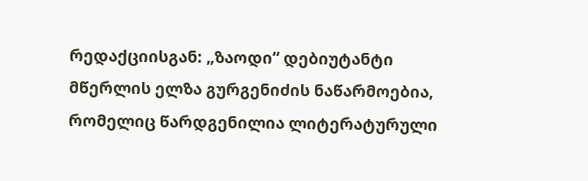რედაქციისგან: „ზაოდი“ დებიუტანტი მწერლის ელზა გურგენიძის ნაწარმოებია, რომელიც წარდგენილია ლიტერატურული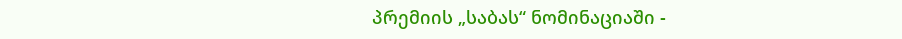პრემიის „საბას“ ნომინაციაში -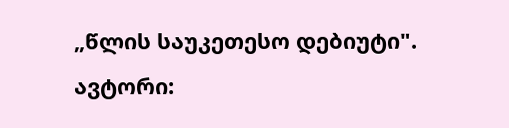„წლის საუკეთესო დებიუტი".
ავტორი: